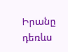Իրանը դեռևս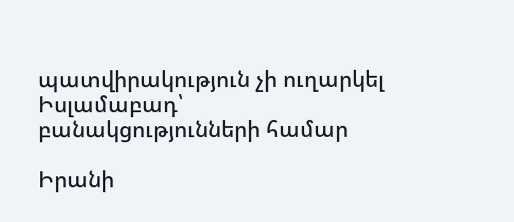պատվիրակություն չի ուղարկել Իսլամաբադ՝ բանակցությունների համար

Իրանի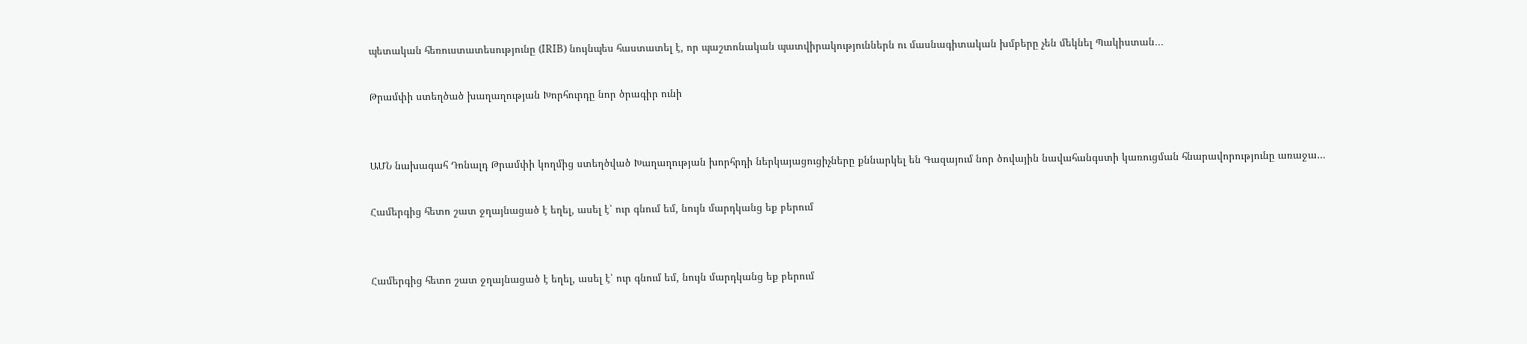պետական հեռուստատեսությունը (IRIB) նույնպես հաստատել է, որ պաշտոնական պատվիրակություններն ու մասնագիտական խմբերը չեն մեկնել Պակիստան․․․

Թրամփի ստեղծած խաղաղության Խորհուրդը նոր ծրագիր ունի


ԱՄՆ նախագահ Դոնալդ Թրամփի կողմից ստեղծված Խաղաղության խորհրդի ներկայացուցիչները քննարկել են Գազայում նոր ծովային նավահանգստի կառուցման հնարավորությունը առաջա…

Համերգից հետո շատ ջղայնացած է եղել, ասել է՝ ուր գնում եմ, նույն մարդկանց եք բերում


Համերգից հետո շատ ջղայնացած է եղել, ասել է՝ ուր գնում եմ, նույն մարդկանց եք բերում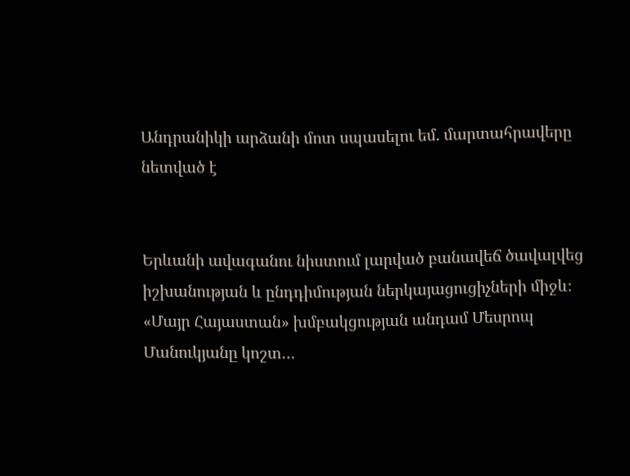Անդրանիկի արձանի մոտ սպասելու եմ. մարտահրավերը նետված է


Երևանի ավագանու նիստում լարված բանավեճ ծավալվեց իշխանության և ընդդիմության ներկայացուցիչների միջև։ «Մայր Հայաստան» խմբակցության անդամ Մեսրոպ Մանուկյանը կոշտ…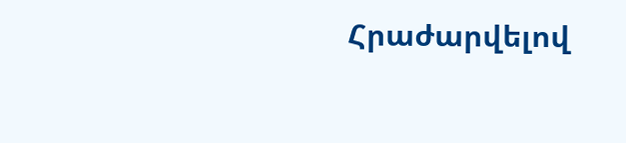Հրաժարվելով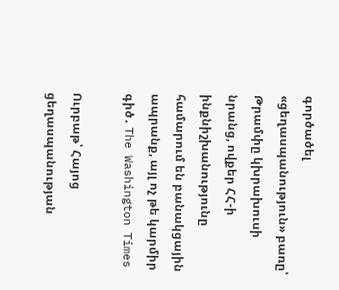գործածել «ցեղասպանություն» բառը՝ Թրամփը կխրախուսի նրանց, ովքեր ՀՀ-ի ինքնիշխանությունը համարում են բանակցային ապրանք, այլ ոչ թե կարմիր գիծ․ The Washington Times

Ուրբաթ՝ Հայոց ցեղասպանության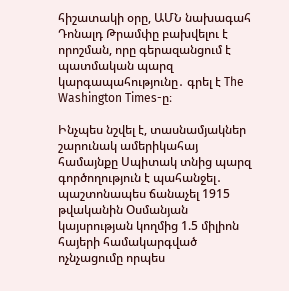հիշատակի օրը, ԱՄՆ նախագահ Դոնալդ Թրամփը բախվելու է որոշման, որը գերազանցում է պատմական պարզ կարգապահությունը․ գրել է The Washington Times-ը։

Ինչպես նշվել է, տասնամյակներ շարունակ ամերիկահայ համայնքը Սպիտակ տնից պարզ գործողություն է պահանջել․ պաշտոնապես ճանաչել 1915 թվականին Օսմանյան կայսրության կողմից 1.5 միլիոն հայերի համակարգված ոչնչացումը որպես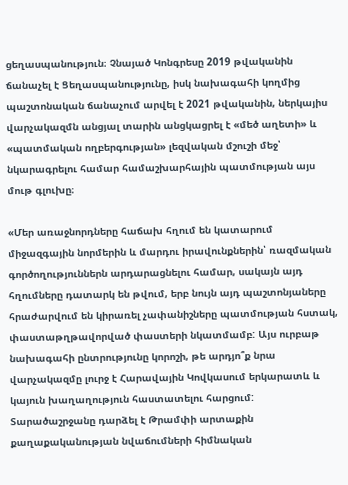ցեղասպանություն։ Չնայած Կոնգրեսը 2019 թվականին ճանաչել է Ցեղասպանությունը, իսկ նախագահի կողմից պաշտոնական ճանաչում արվել է 2021 թվականին, ներկայիս վարչակազմն անցյալ տարին անցկացրել է «մեծ աղետի» և «պատմական ողբերգության» լեզվական մշուշի մեջ՝ նկարագրելու համար համաշխարհային պատմության այս մութ գլուխը։

«Մեր առաջնորդները հաճախ հղում են կատարում միջազգային նորմերին և մարդու իրավունքներին՝ ռազմական գործողություններն արդարացնելու համար, սակայն այդ հղումները դատարկ են թվում, երբ նույն այդ պաշտոնյաները հրաժարվում են կիրառել չափանիշները պատմության հստակ, փաստաթղթավորված փաստերի նկատմամբ: Այս ուրբաթ նախագահի ընտրությունը կորոշի, թե արդյո՞ք նրա վարչակազմը լուրջ է Հարավային Կովկասում երկարատև և կայուն խաղաղություն հաստատելու հարցում: Տարածաշրջանը դարձել է Թրամփի արտաքին քաղաքականության նվաճումների հիմնական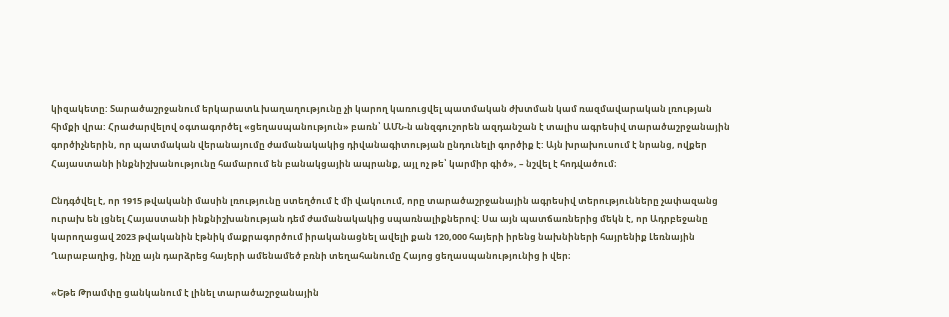կիզակետը: Տարածաշրջանում երկարատև խաղաղությունը չի կարող կառուցվել պատմական ժխտման կամ ռազմավարական լռության հիմքի վրա: Հրաժարվելով օգտագործել «ցեղասպանություն» բառն՝ ԱՄՆ-ն անզգուշորեն ազդանշան է տալիս ագրեսիվ տարածաշրջանային գործիչներին, որ պատմական վերանայումը ժամանակակից դիվանագիտության ընդունելի գործիք է: Այն խրախուսում է նրանց, ովքեր Հայաստանի ինքնիշխանությունը համարում են բանակցային ապրանք, այլ ոչ թե՝ կարմիր գիծ», – նշվել է հոդվածում։

Ընդգծվել է, որ 1915 թվականի մասին լռությունը ստեղծում է մի վակուում, որը տարածաշրջանային ագրեսիվ տերությունները չափազանց ուրախ են լցնել Հայաստանի ինքնիշխանության դեմ ժամանակակից սպառնալիքներով: Սա այն պատճառներից մեկն է, որ Ադրբեջանը կարողացավ 2023 թվականին էթնիկ մաքրագործում իրականացնել ավելի քան 120,000 հայերի իրենց նախնիների հայրենիք Լեռնային Ղարաբաղից, ինչը այն դարձրեց հայերի ամենամեծ բռնի տեղահանումը Հայոց ցեղասպանությունից ի վեր։

«Եթե Թրամփը ցանկանում է լինել տարածաշրջանային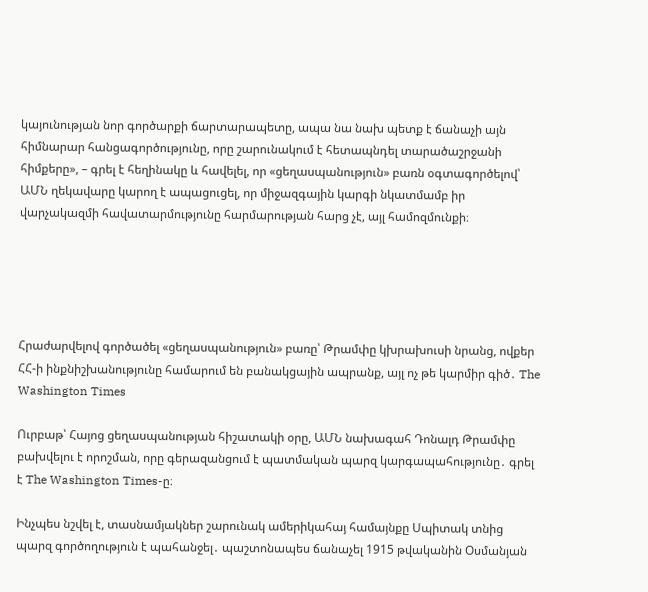կայունության նոր գործարքի ճարտարապետը, ապա նա նախ պետք է ճանաչի այն հիմնարար հանցագործությունը, որը շարունակում է հետապնդել տարածաշրջանի հիմքերը», – գրել է հեղինակը և հավելել, որ «ցեղասպանություն» բառն օգտագործելով՝ ԱՄՆ ղեկավարը կարող է ապացուցել, որ միջազգային կարգի նկատմամբ իր վարչակազմի հավատարմությունը հարմարության հարց չէ, այլ համոզմունքի։





Հրաժարվելով գործածել «ցեղասպանություն» բառը՝ Թրամփը կխրախուսի նրանց, ովքեր ՀՀ-ի ինքնիշխանությունը համարում են բանակցային ապրանք, այլ ոչ թե կարմիր գիծ․ The Washington Times

Ուրբաթ՝ Հայոց ցեղասպանության հիշատակի օրը, ԱՄՆ նախագահ Դոնալդ Թրամփը բախվելու է որոշման, որը գերազանցում է պատմական պարզ կարգապահությունը․ գրել է The Washington Times-ը։

Ինչպես նշվել է, տասնամյակներ շարունակ ամերիկահայ համայնքը Սպիտակ տնից պարզ գործողություն է պահանջել․ պաշտոնապես ճանաչել 1915 թվականին Օսմանյան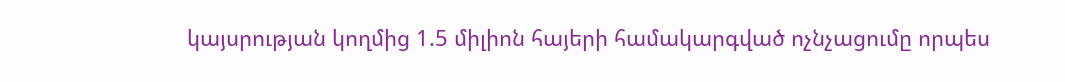կայսրության կողմից 1.5 միլիոն հայերի համակարգված ոչնչացումը որպես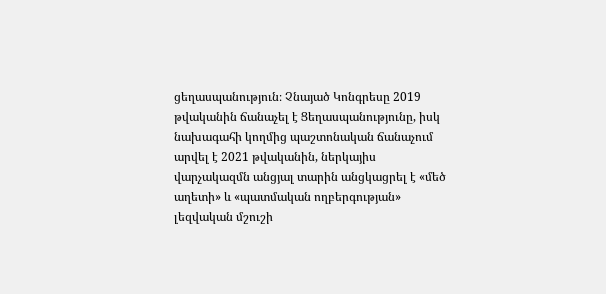ցեղասպանություն։ Չնայած Կոնգրեսը 2019 թվականին ճանաչել է Ցեղասպանությունը, իսկ նախագահի կողմից պաշտոնական ճանաչում արվել է 2021 թվականին, ներկայիս վարչակազմն անցյալ տարին անցկացրել է «մեծ աղետի» և «պատմական ողբերգության» լեզվական մշուշի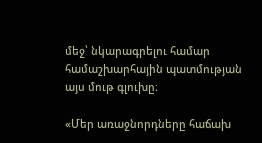մեջ՝ նկարագրելու համար համաշխարհային պատմության այս մութ գլուխը։

«Մեր առաջնորդները հաճախ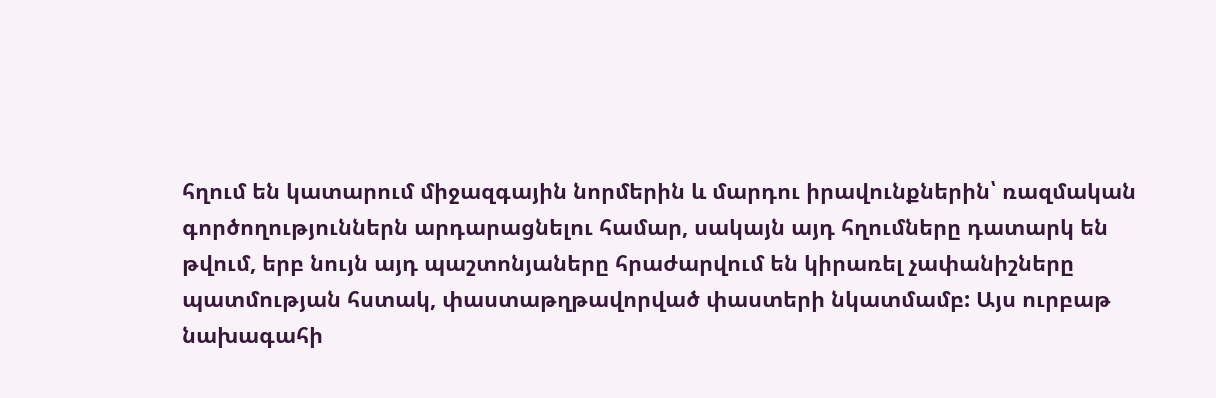հղում են կատարում միջազգային նորմերին և մարդու իրավունքներին՝ ռազմական գործողություններն արդարացնելու համար, սակայն այդ հղումները դատարկ են թվում, երբ նույն այդ պաշտոնյաները հրաժարվում են կիրառել չափանիշները պատմության հստակ, փաստաթղթավորված փաստերի նկատմամբ: Այս ուրբաթ նախագահի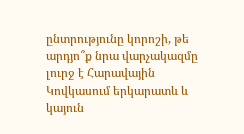ընտրությունը կորոշի, թե արդյո՞ք նրա վարչակազմը լուրջ է Հարավային Կովկասում երկարատև և կայուն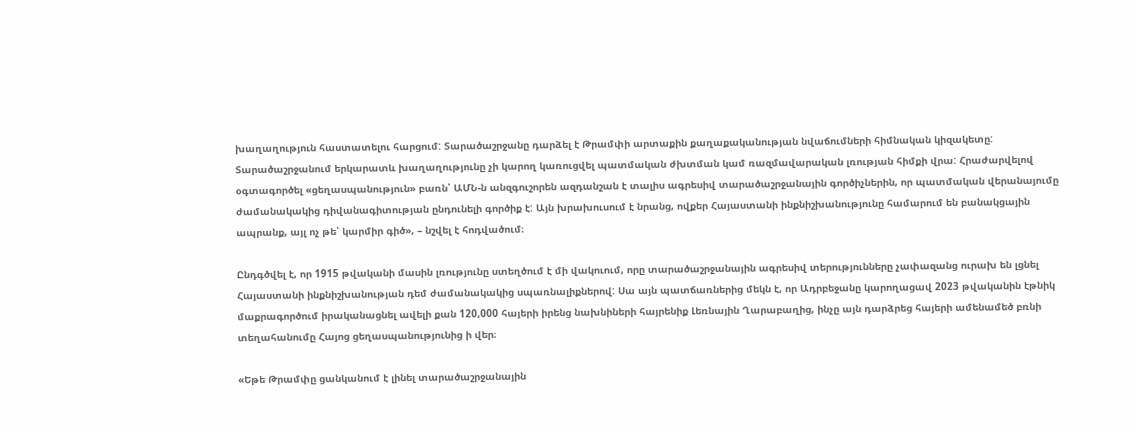խաղաղություն հաստատելու հարցում: Տարածաշրջանը դարձել է Թրամփի արտաքին քաղաքականության նվաճումների հիմնական կիզակետը: Տարածաշրջանում երկարատև խաղաղությունը չի կարող կառուցվել պատմական ժխտման կամ ռազմավարական լռության հիմքի վրա: Հրաժարվելով օգտագործել «ցեղասպանություն» բառն՝ ԱՄՆ-ն անզգուշորեն ազդանշան է տալիս ագրեսիվ տարածաշրջանային գործիչներին, որ պատմական վերանայումը ժամանակակից դիվանագիտության ընդունելի գործիք է: Այն խրախուսում է նրանց, ովքեր Հայաստանի ինքնիշխանությունը համարում են բանակցային ապրանք, այլ ոչ թե՝ կարմիր գիծ», – նշվել է հոդվածում։

Ընդգծվել է, որ 1915 թվականի մասին լռությունը ստեղծում է մի վակուում, որը տարածաշրջանային ագրեսիվ տերությունները չափազանց ուրախ են լցնել Հայաստանի ինքնիշխանության դեմ ժամանակակից սպառնալիքներով: Սա այն պատճառներից մեկն է, որ Ադրբեջանը կարողացավ 2023 թվականին էթնիկ մաքրագործում իրականացնել ավելի քան 120,000 հայերի իրենց նախնիների հայրենիք Լեռնային Ղարաբաղից, ինչը այն դարձրեց հայերի ամենամեծ բռնի տեղահանումը Հայոց ցեղասպանությունից ի վեր։

«Եթե Թրամփը ցանկանում է լինել տարածաշրջանային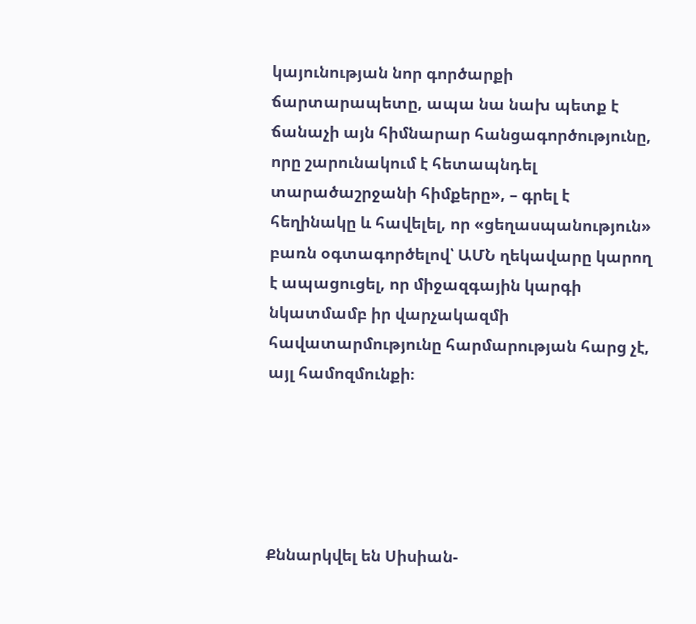կայունության նոր գործարքի ճարտարապետը, ապա նա նախ պետք է ճանաչի այն հիմնարար հանցագործությունը, որը շարունակում է հետապնդել տարածաշրջանի հիմքերը», – գրել է հեղինակը և հավելել, որ «ցեղասպանություն» բառն օգտագործելով՝ ԱՄՆ ղեկավարը կարող է ապացուցել, որ միջազգային կարգի նկատմամբ իր վարչակազմի հավատարմությունը հարմարության հարց չէ, այլ համոզմունքի։





Քննարկվել են Սիսիան-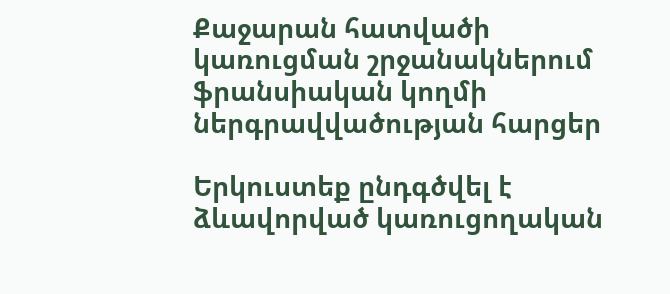Քաջարան հատվածի կառուցման շրջանակներում ֆրանսիական կողմի ներգրավվածության հարցեր

Երկուստեք ընդգծվել է ձևավորված կառուցողական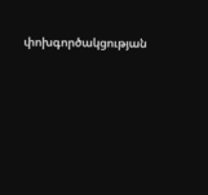փոխգործակցության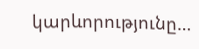կարևորությունը…